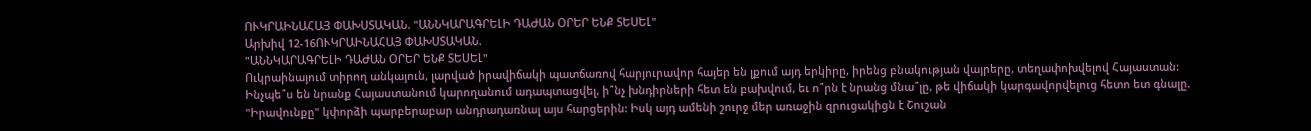ՈՒԿՐԱԻՆԱՀԱՅ ՓԱԽՍՏԱԿԱՆ. "ԱՆՆԿԱՐԱԳՐԵԼԻ ԴԱԺԱՆ ՕՐԵՐ ԵՆՔ ՏԵՍԵԼ"
Արխիվ 12-16ՈՒԿՐԱԻՆԱՀԱՅ ՓԱԽՍՏԱԿԱՆ.
"ԱՆՆԿԱՐԱԳՐԵԼԻ ԴԱԺԱՆ ՕՐԵՐ ԵՆՔ ՏԵՍԵԼ"
Ուկրաինայում տիրող անկայուն, լարված իրավիճակի պատճառով հարյուրավոր հայեր են լքում այդ երկիրը, իրենց բնակության վայրերը, տեղափոխվելով Հայաստան: Ինչպե՞ս են նրանք Հայաստանում կարողանում ադապտացվել, ի՞նչ խնդիրների հետ են բախվում, եւ ո՞րն է նրանց մնա՞լը, թե վիճակի կարգավորվելուց հետո ետ գնալը. "Իրավունքը" կփորձի պարբերաբար անդրադառնալ այս հարցերին: Իսկ այդ ամենի շուրջ մեր առաջին զրուցակիցն է Շուշան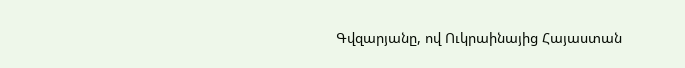Գվզարյանը, ով Ուկրաինայից Հայաստան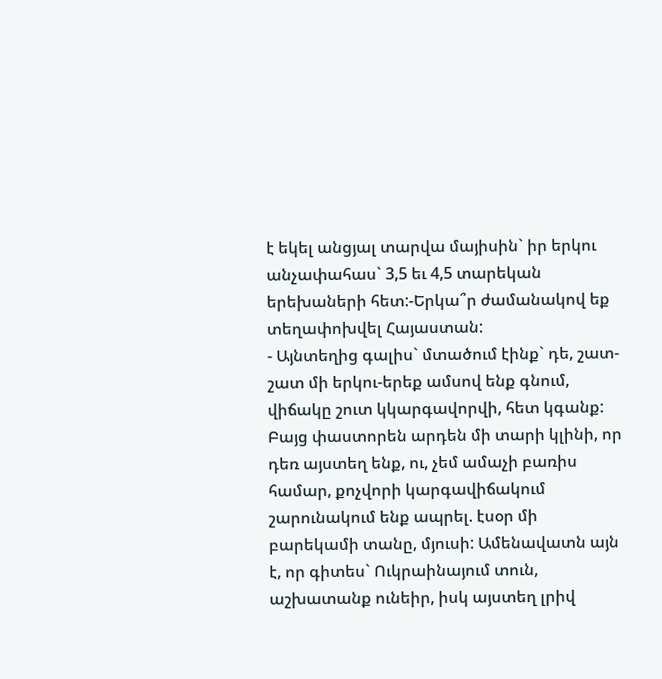է եկել անցյալ տարվա մայիսին` իր երկու անչափահաս` 3,5 եւ 4,5 տարեկան երեխաների հետ:-Երկա՞ր ժամանակով եք տեղափոխվել Հայաստան:
- Այնտեղից գալիս` մտածում էինք` դե, շատ-շատ մի երկու-երեք ամսով ենք գնում, վիճակը շուտ կկարգավորվի, հետ կգանք: Բայց փաստորեն արդեն մի տարի կլինի, որ դեռ այստեղ ենք, ու, չեմ ամաչի բառիս համար, քոչվորի կարգավիճակում շարունակում ենք ապրել. էսօր մի բարեկամի տանը, մյուսի: Ամենավատն այն է, որ գիտես` Ուկրաինայում տուն, աշխատանք ունեիր, իսկ այստեղ լրիվ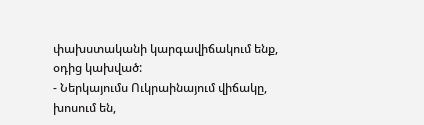փախստականի կարգավիճակում ենք, օդից կախված:
- Ներկայումս Ուկրաինայում վիճակը, խոսում են,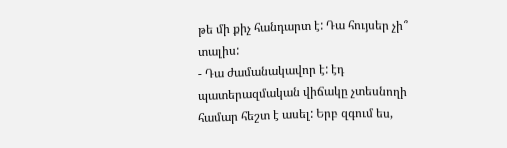թե մի քիչ հանդարտ է: Դա հույսեր չի՞ տալիս:
- Դա ժամանակավոր է: էդ պատերազմական վիճակը չտեսնողի համար հեշտ է ասել: Երբ զգում ես,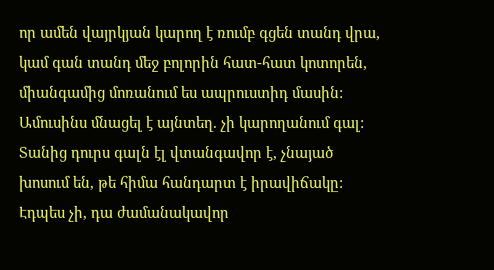որ ամեն վայրկյան կարող է ռումբ գցեն տանդ վրա, կամ գան տանդ մեջ բոլորին հատ-հատ կոտորեն, միանգամից մոռանում ես ապրուստիդ մասին: Ամուսինս մնացել է այնտեղ. չի կարողանում գալ: Տանից դուրս գալն էլ վտանգավոր է, չնայած խոսում են, թե հիմա հանդարտ է իրավիճակը: Էդպես չի, դա ժամանակավոր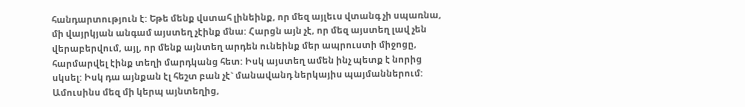հանդարտություն է: Եթե մենք վստահ լինեինք, որ մեզ այլեւս վտանգ չի սպառնա, մի վայրկյան անգամ այստեղ չէինք մնա: Հարցն այն չէ, որ մեզ այստեղ լավ չեն վերաբերվում, այլ, որ մենք այնտեղ արդեն ունեինք մեր ապրուստի միջոցը, հարմարվել էինք տեղի մարդկանց հետ: Իսկ այստեղ ամեն ինչ պետք է նորից սկսել: Իսկ դա այնքան էլ հեշտ բան չէ` մանավանդ ներկայիս պայմաններում: Ամուսինս մեզ մի կերպ այնտեղից,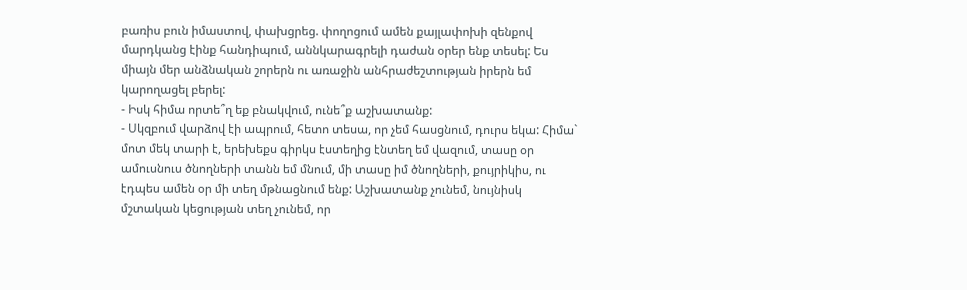բառիս բուն իմաստով, փախցրեց. փողոցում ամեն քայլափոխի զենքով մարդկանց էինք հանդիպում, աննկարագրելի դաժան օրեր ենք տեսել: Ես միայն մեր անձնական շորերն ու առաջին անհրաժեշտության իրերն եմ կարողացել բերել:
- Իսկ հիմա որտե՞ղ եք բնակվում, ունե՞ք աշխատանք:
- Սկզբում վարձով էի ապրում, հետո տեսա, որ չեմ հասցնում, դուրս եկա: Հիմա` մոտ մեկ տարի է, երեխեքս գիրկս էստեղից էնտեղ եմ վազում, տասը օր ամուսնուս ծնողների տանն եմ մնում, մի տասը իմ ծնողների, քույրիկիս, ու էդպես ամեն օր մի տեղ մթնացնում ենք: Աշխատանք չունեմ, նույնիսկ մշտական կեցության տեղ չունեմ, որ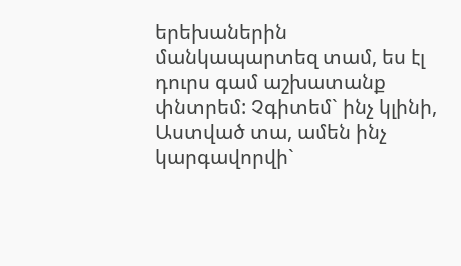երեխաներին մանկապարտեզ տամ, ես էլ դուրս գամ աշխատանք փնտրեմ: Չգիտեմ` ինչ կլինի, Աստված տա, ամեն ինչ կարգավորվի`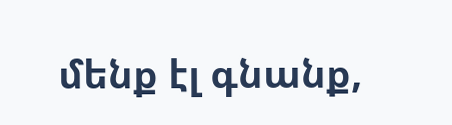մենք էլ գնանք,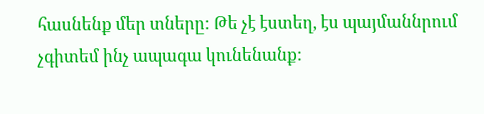հասնենք մեր տները: Թե չէ էստեղ, էս պայմաննրում չգիտեմ ինչ ապագա կունենանք: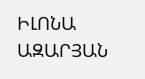ԻԼՈՆԱ ԱԶԱՐՅԱՆ